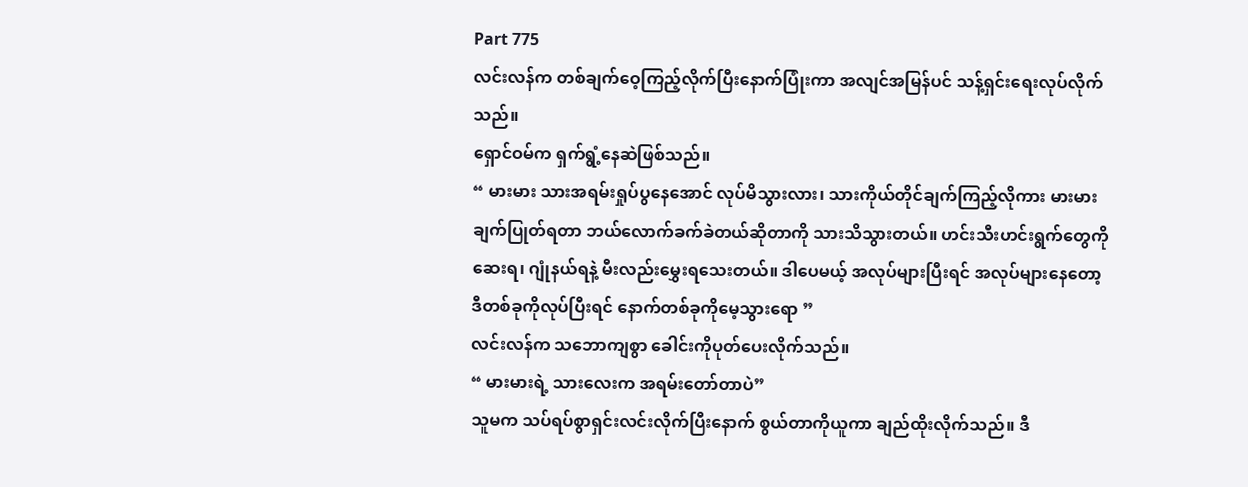Part 775
လင်းလန်က တစ်ချက်ဝေ့ကြည့်လိုက်ပြီးနောက်ပြုံးကာ အလျင်အမြန်ပင် သန့်ရှင်းရေးလုပ်လိုက်သည်။
ရှောင်ဝမ်က ရှက်ရွံ့နေဆဲဖြစ်သည်။
“ မားမား သားအရမ်းရှုပ်ပွနေအောင် လုပ်မိသွားလား၊ သားကိုယ်တိုင်ချက်ကြည့်လိုကား မားမားချက်ပြုတ်ရတာ ဘယ်လောက်ခက်ခဲတယ်ဆိုတာကို သားသိသွားတယ်။ ဟင်းသီးဟင်းရွက်တွေကိုဆေးရ၊ ဂျုံနယ်ရနဲ့ မီးလည်းမွှေးရသေးတယ်။ ဒါပေမယ့် အလုပ်များပြီးရင် အလုပ်များနေတော့ ဒီတစ်ခုကိုလုပ်ပြီးရင် နောက်တစ်ခုကိုမေ့သွားရော ”
လင်းလန်က သဘောကျစွာ ခေါင်းကိုပုတ်ပေးလိုက်သည်။
“ မားမားရဲ့ သားလေးက အရမ်းတော်တာပဲ”
သူမက သပ်ရပ်စွာရှင်းလင်းလိုက်ပြီးနောက် စွယ်တာကိုယူကာ ချည်ထိုးလိုက်သည်။ ဒီ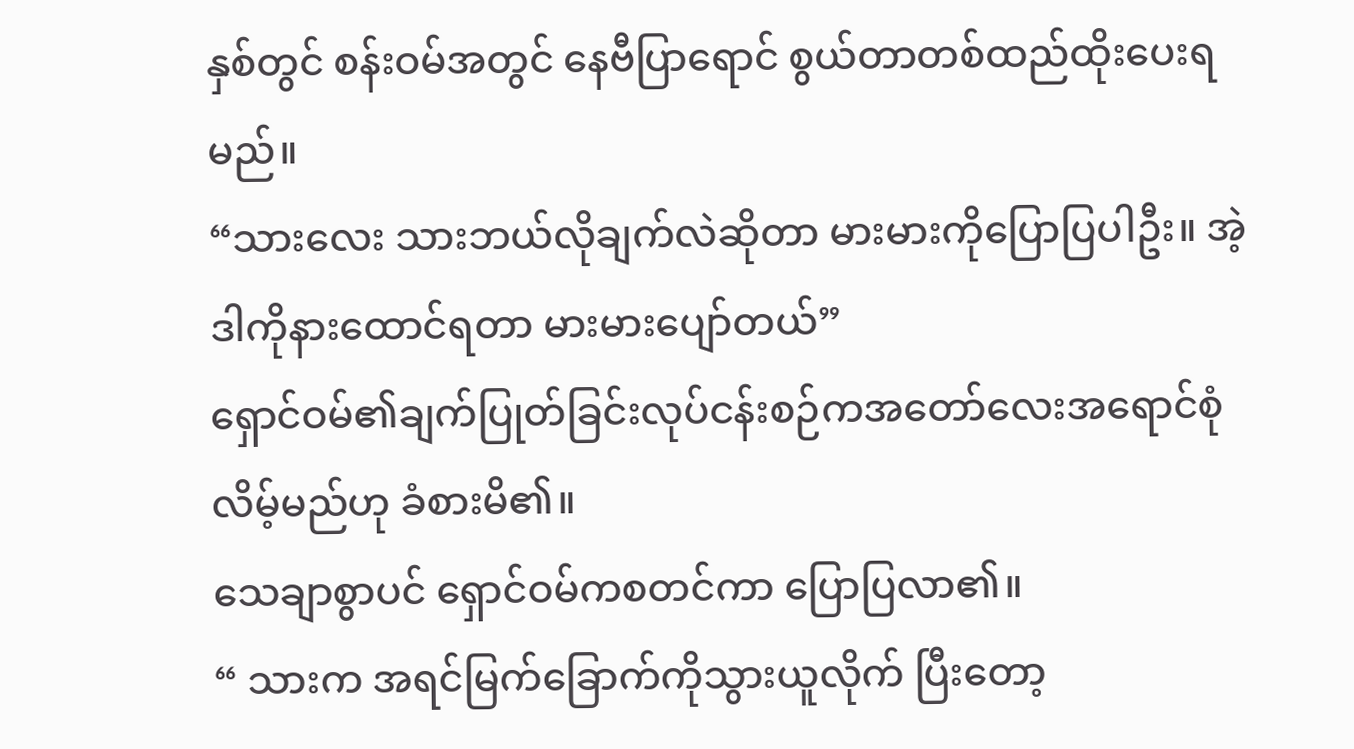နှစ်တွင် စန်းဝမ်အတွင် နေဗီပြာရောင် စွယ်တာတစ်ထည်ထိုးပေးရမည်။
“သားလေး သားဘယ်လိုချက်လဲဆိုတာ မားမားကိုပြောပြပါဦး။ အဲ့ဒါကိုနားထောင်ရတာ မားမားပျော်တယ်”
ရှောင်ဝမ်၏ချက်ပြုတ်ခြင်းလုပ်ငန်းစဉ်ကအတော်လေးအရောင်စုံလိမ့်မည်ဟု ခံစားမိ၏။
သေချာစွာပင် ရှောင်ဝမ်ကစတင်ကာ ပြောပြလာ၏။
“ သားက အရင်မြက်ခြောက်ကိုသွားယူလိုက် ပြီးတော့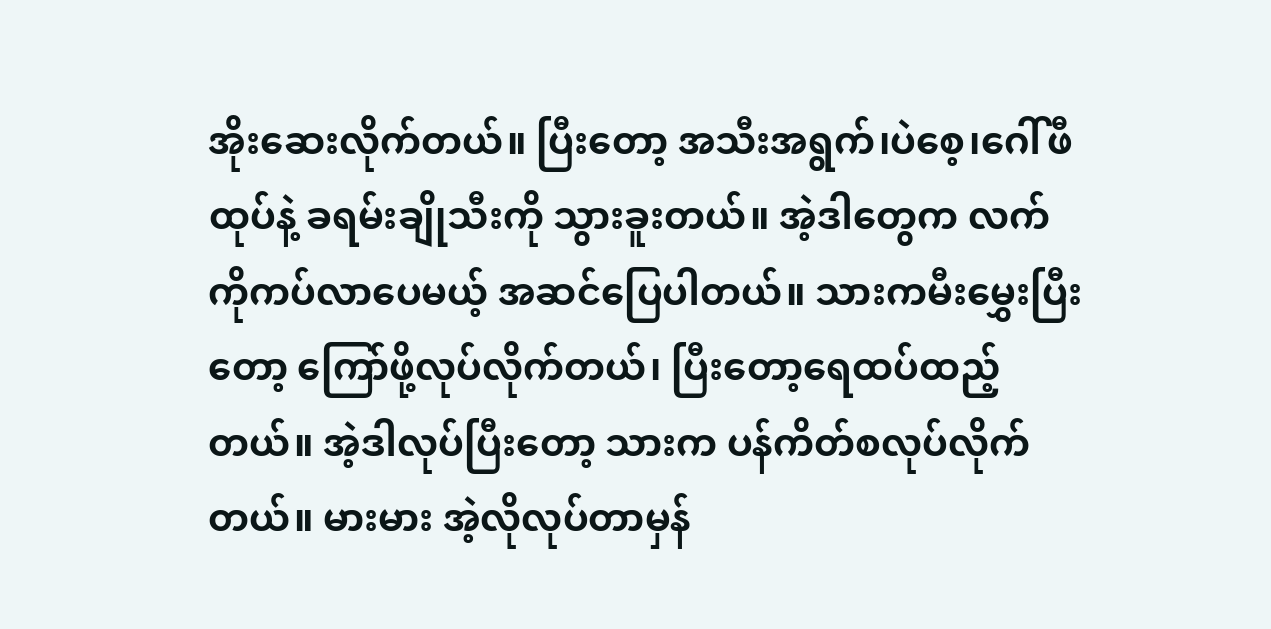အိုးဆေးလိုက်တယ်။ ပြီးတော့ အသီးအရွက်၊ပဲစေ့၊ဂေါ်ဖီထုပ်နဲ့ ခရမ်းချိုသီးကို သွားခူးတယ်။ အဲ့ဒါတွေက လက်ကိုကပ်လာပေမယ့် အဆင်ပြေပါတယ်။ သားကမီးမွှေးပြီးတော့ ကြော်ဖို့လုပ်လိုက်တယ်၊ ပြီးတော့ရေထပ်ထည့်တယ်။ အဲ့ဒါလုပ်ပြီးတော့ သားက ပန်ကိတ်စလုပ်လိုက်တယ်။ မားမား အဲ့လိုလုပ်တာမှန်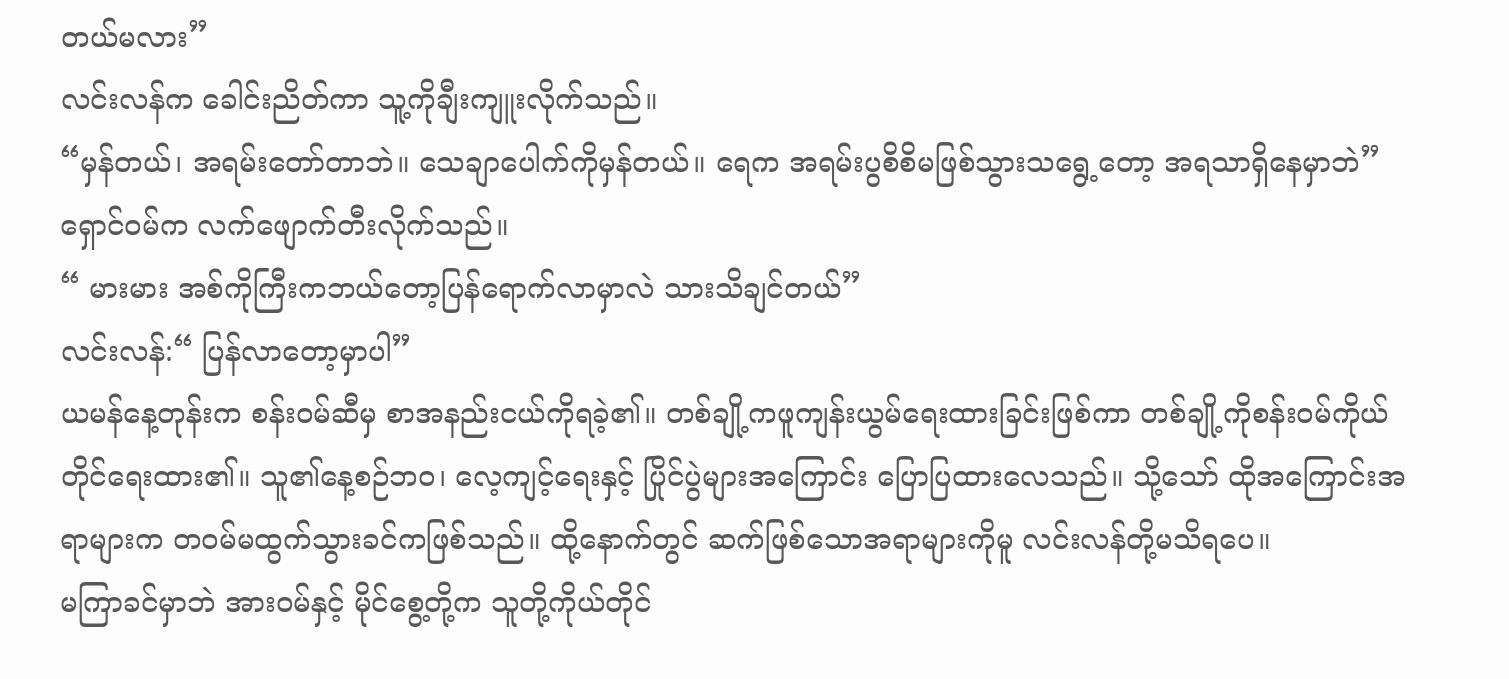တယ်မလား”
လင်းလန်က ခေါင်းညိတ်ကာ သူ့ကိုချီးကျူးလိုက်သည်။
“မှန်တယ်၊ အရမ်းတော်တာဘဲ။ သေချာပေါက်ကိုမှန်တယ်။ ရေက အရမ်းပွစိစိမဖြစ်သွားသရွေ့တော့ အရသာရှိနေမှာဘဲ”
ရှောင်ဝမ်က လက်ဖျောက်တီးလိုက်သည်။
“ မားမား အစ်ကိုကြီးကဘယ်တော့ပြန်ရောက်လာမှာလဲ သားသိချင်တယ်”
လင်းလန်:“ ပြန်လာတော့မှာပါ”
ယမန်နေ့တုန်းက စန်းဝမ်ဆီမှ စာအနည်းငယ်ကိုရခဲ့၏။ တစ်ချို့ကဖူကျန်းယွမ်ရေးထားခြင်းဖြစ်ကာ တစ်ချို့ကိုစန်းဝမ်ကိုယ်တိုင်ရေးထား၏။ သူ၏နေ့စဉ်ဘဝ၊ လေ့ကျင့်ရေးနှင့် ပြိုင်ပွဲများအကြောင်း ပြောပြထားလေသည်။ သို့သော် ထိုအကြောင်းအရာများက တဝမ်မထွက်သွားခင်ကဖြစ်သည်။ ထို့နောက်တွင် ဆက်ဖြစ်သောအရာများကိုမူ လင်းလန်တို့မသိရပေ။
မကြာခင်မှာဘဲ အားဝမ်နှင့် မိုင်စွေ့တို့က သူတို့ကိုယ်တိုင်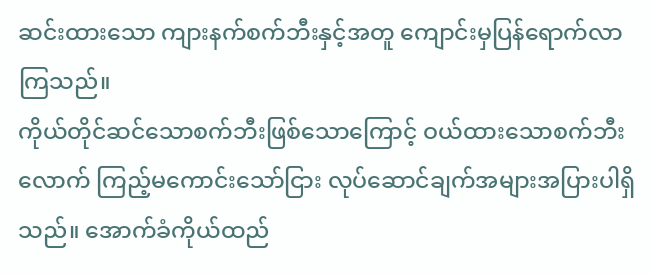ဆင်းထားသော ကျားနက်စက်ဘီးနှင့်အတူ ကျောင်းမှပြန်ရောက်လာကြသည်။
ကိုယ်တိုင်ဆင်သောစက်ဘီးဖြစ်သောကြောင့် ဝယ်ထားသောစက်ဘီးလောက် ကြည့်မကောင်းသော်ငြား လုပ်ဆောင်ချက်အများအပြားပါရှိသည်။ အောက်ခံကိုယ်ထည်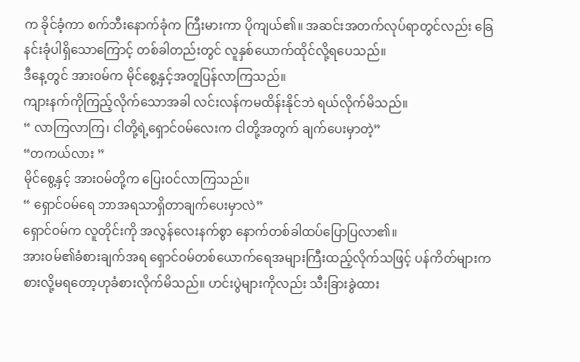က ခိုင်ခံ့ကာ စက်ဘီးနောက်ခုံက ကြီးမားကာ ပိုကျယ်၏။ အဆင်းအတက်လုပ်ရာတွင်လည်း ခြေနင်းခုံပါရှိသောကြောင့် တစ်ခါတည်းတွင် လူနှစ်ယောက်ထိုင်လို့ရပေသည်။
ဒီနေ့တွင် အားဝမ်က မိုင်စွေ့နှင့်အတူပြန်လာကြသည်။
ကျားနက်ကိုကြည့်လိုက်သောအခါ လင်းလန်ကမထိန်းနိုင်ဘဲ ရယ်လိုက်မိသည်။
“ လာကြလာကြ၊ ငါတို့ရဲ့ရှောင်ဝမ်လေးက ငါတို့အတွက် ချက်ပေးမှာတဲ့”
“တကယ်လား ”
မိုင်စွေ့နှင့် အားဝမ်တို့က ပြေးဝင်လာကြသည်။
“ ရှောင်ဝမ်ရေ ဘာအရသာရှိတာချက်ပေးမှာလဲ”
ရှောင်ဝမ်က လူတိုင်းကို အလွန်လေးနက်စွာ နောက်တစ်ခါထပ်ပြောပြလာ၏။
အားဝမ်၏ခံစားချက်အရ ရှောင်ဝမ်တစ်ယောက်ရေအများကြီးထည့်လိုက်သဖြင့် ပန်ကိတ်များက စားလို့မရတော့ဟုခံစားလိုက်မိသည်။ ဟင်းပွဲများကိုလည်း သီးခြားခွဲထား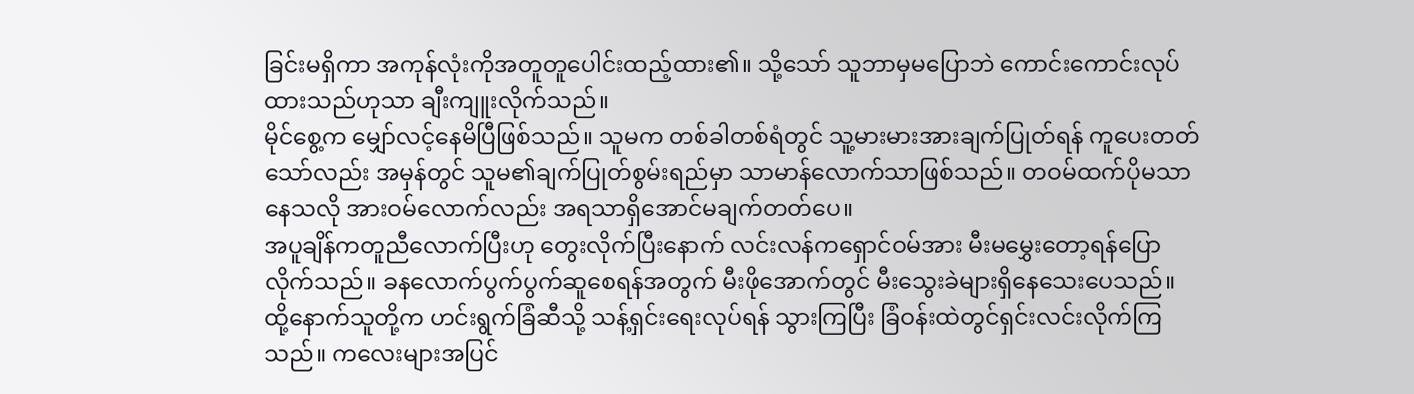ခြင်းမရှိကာ အကုန်လုံးကိုအတူတူပေါင်းထည့်ထား၏။ သို့သော် သူဘာမှမပြောဘဲ ကောင်းကောင်းလုပ်ထားသည်ဟုသာ ချီးကျူးလိုက်သည်။
မိုင်စွေ့က မျှော်လင့်နေမိပြီဖြစ်သည်။ သူမက တစ်ခါတစ်ရံတွင် သူ့မားမားအားချက်ပြုတ်ရန် ကူပေးတတ်သော်လည်း အမှန်တွင် သူမ၏ချက်ပြုတ်စွမ်းရည်မှာ သာမာန်လောက်သာဖြစ်သည်။ တဝမ်ထက်ပိုမသာနေသလို အားဝမ်လောက်လည်း အရသာရှိအောင်မချက်တတ်ပေ။
အပူချိန်ကတူညီလောက်ပြီးဟု တွေးလိုက်ပြီးနောက် လင်းလန်ကရှောင်ဝမ်အား မီးမမွှေးတော့ရန်ပြောလိုက်သည်။ ခနလောက်ပွက်ပွက်ဆူစေရန်အတွက် မီးဖိုအောက်တွင် မီးသွေးခဲများရှိနေသေးပေသည်။
ထို့နောက်သူတို့က ဟင်းရွက်ခြံဆီသို့ သန့်ရှင်းရေးလုပ်ရန် သွားကြပြီး ခြံဝန်းထဲတွင်ရှင်းလင်းလိုက်ကြသည်။ ကလေးများအပြင်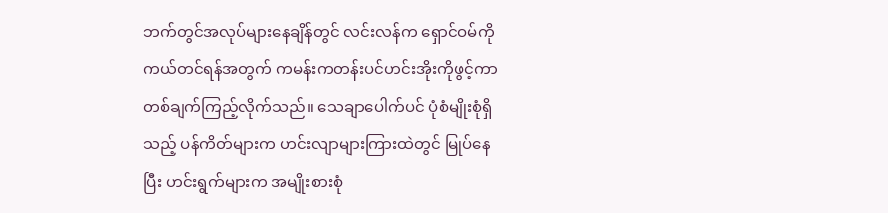ဘက်တွင်အလုပ်များနေချိန်တွင် လင်းလန်က ရှောင်ဝမ်ကိုကယ်တင်ရန်အတွက် ကမန်းကတန်းပင်ဟင်းအိုးကိုဖွင့်ကာ တစ်ချက်ကြည့်လိုက်သည်။ သေချာပေါက်ပင် ပုံစံမျိုးစုံရှိသည့် ပန်ကိတ်များက ဟင်းလျာများကြားထဲတွင် မြုပ်နေပြီး ဟင်းရွက်များက အမျိုးစားစုံ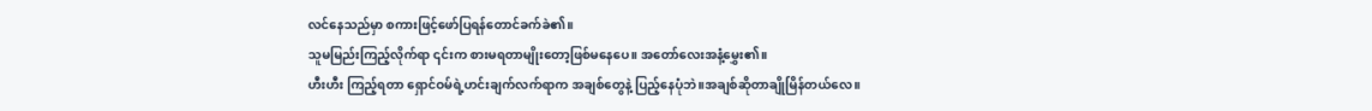လင်နေသည်မှာ စကားဖြင့်ဖော်ပြရန်တောင်ခက်ခဲ၏။
သူမမြည်းကြည့်လိုက်ရာ ၎င်းက စားမရတာမျိုးတော့ဖြစ်မနေပေ။ အတော်လေးအနံ့မွှေး၏။
ဟီးဟီး ကြည့်ရတာ ရှောင်ဝမ်ရဲ့ဟင်းချက်လက်ရာက အချစ်တွေနဲ့ ပြည့်နေပုံဘဲ။အချစ်ဆိုတာချိုမြိန်တယ်လေ။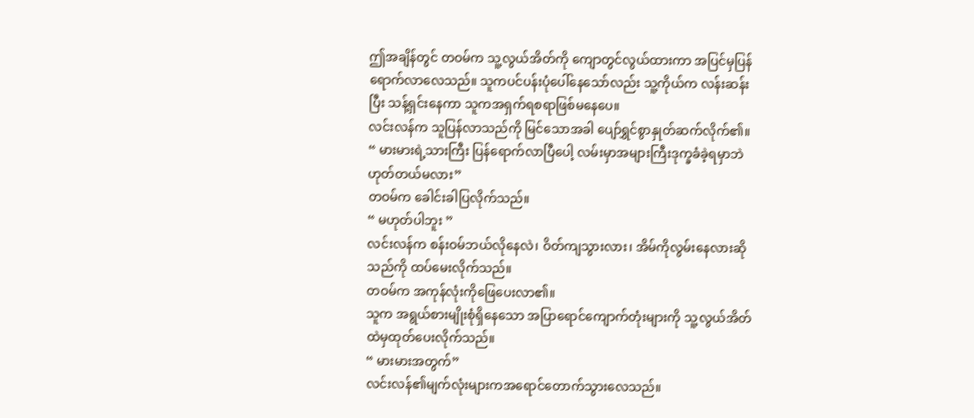ဤအချိန်တွင် တဝမ်က သူ့လွယ်အိတ်ကို ကျောတွင်လွယ်ထားကာ အပြင်မှပြန်ရောက်လာလေသည်။ သူကပင်ပန်းပုံပေါ်နေသော်လည်း သူ့ကိုယ်က လန်းဆန်းပြီး သန့်ရှင်းနေကာ သူကအရှက်ရစရာဖြစ်မနေပေ။
လင်းလန်က သူပြန်လာသည်ကို မြင်သောအခါ ပျော်ရွှင်စွာနှုတ်ဆက်လိုက်၏။
“ မားမားရဲ့သားကြီး ပြန်ရောက်လာပြီပေါ့ လမ်းမှာအများကြီးဒုက္ခခံခဲ့ရမှာဘဲ ဟုတ်တယ်မလား”
တဝမ်က ခေါင်းခါပြလိုက်သည်။
“ မဟုတ်ပါဘူး ”
လင်းလန်က စန်းဝမ်ဘယ်လိုနေလဲ၊ ဝိတ်ကျသွားလား၊ အိမ်ကိုလွမ်းနေလားဆိုသည်ကို ထပ်မေးလိုက်သည်။
တဝမ်က အကုန်လုံးကိုဖြေပေးလာ၏။
သူက အရွယ်စားမျိုးစုံရှိနေသော အပြာရောင်ကျောက်တုံးများကို သူ့လွယ်အိတ်ထဲမှထုတ်ပေးလိုက်သည်။
“ မားမားအတွက်”
လင်းလန်၏မျက်လုံးများကအရောင်တောက်သွားလေသည်။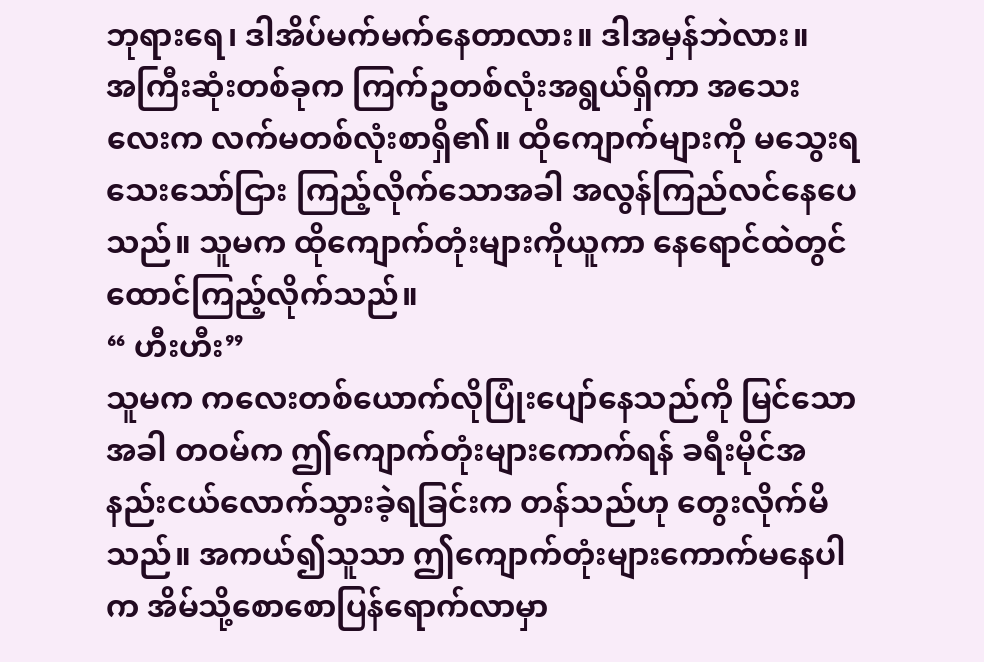ဘုရားရေ၊ ဒါအိပ်မက်မက်နေတာလား။ ဒါအမှန်ဘဲလား။
အကြီးဆုံးတစ်ခုက ကြက်ဥတစ်လုံးအရွယ်ရှိကာ အသေးလေးက လက်မတစ်လုံးစာရှိ၏။ ထိုကျောက်များကို မသွေးရသေးသော်ငြား ကြည့်လိုက်သောအခါ အလွန်ကြည်လင်နေပေသည်။ သူမက ထိုကျောက်တုံးများကိုယူကာ နေရောင်ထဲတွင် ထောင်ကြည့်လိုက်သည်။
“ ဟီးဟီး”
သူမက ကလေးတစ်ယောက်လိုပြုံးပျော်နေသည်ကို မြင်သောအခါ တဝမ်က ဤကျောက်တုံးများကောက်ရန် ခရီးမိုင်အနည်းငယ်လောက်သွားခဲ့ရခြင်းက တန်သည်ဟု တွေးလိုက်မိသည်။ အကယ်၍သူသာ ဤကျောက်တုံးများကောက်မနေပါက အိမ်သို့စောစောပြန်ရောက်လာမှာ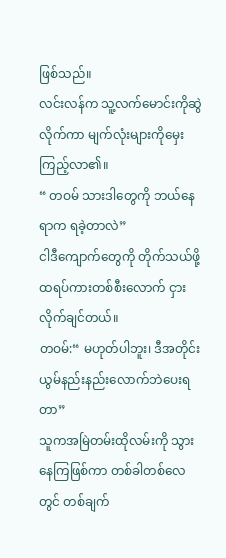ဖြစ်သည်။
လင်းလန်က သူ့လက်မောင်းကိုဆွဲလိုက်ကာ မျက်လုံးများကိုမှေးကြည့်လာ၏။
“ တဝမ် သားဒါတွေကို ဘယ်နေရာက ရခဲ့တာလဲ”
ငါဒီကျောက်တွေကို တိုက်သယ်ဖို့ ထရပ်ကားတစ်စီးလောက် ငှားလိုက်ချင်တယ်။
တဝမ်:“ မဟုတ်ပါဘူး၊ ဒီအတိုင်းယွမ်နည်းနည်းလောက်ဘဲပေးရတာ”
သူကအမြဲတမ်းထိုလမ်းကို သွားနေကြဖြစ်ကာ တစ်ခါတစ်လေတွင် တစ်ချက်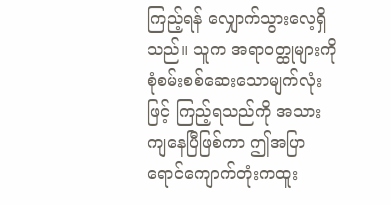ကြည့်ရန် လျှောက်သွားလေ့ရှိသည်။ သူက အရာဝတ္ထုများကို စုံစမ်းစစ်ဆေးသောမျက်လုံးဖြင့် ကြည့်ရသည်ကို အသားကျနေပြီဖြစ်ကာ ဤအပြာရောင်ကျောက်တုံးကထူး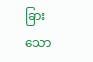ခြားသော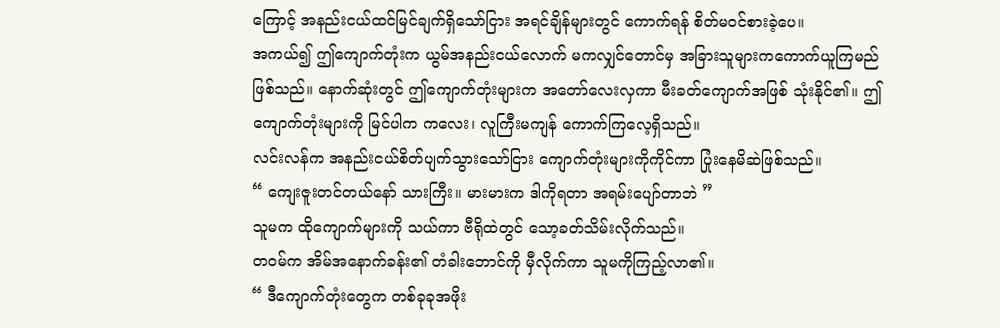ကြောင့် အနည်းငယ်ထင်မြင်ချက်ရှိသော်ငြား အရင်ချိန်များတွင် ကောက်ရန် စိတ်မဝင်စားခဲ့ပေ။
အကယ်၍ ဤကျောက်တုံးက ယွမ်အနည်းငယ်လောက် မကလျှင်တောင်မှ အခြားသူများကကောက်ယူကြမည်ဖြစ်သည်။ နောက်ဆုံးတွင် ဤကျောက်တုံးများက အတော်လေးလှကာ မီးခတ်ကျောက်အဖြစ် သုံးနိုင်၏။ ဤကျောက်တုံးများကို မြင်ပါက ကလေး၊ လူကြီးမကျန် ကောက်ကြလေ့ရှိသည်။
လင်းလန်က အနည်းငယ်စိတ်ပျက်သွားသော်ငြား ကျောက်တုံးများကိုကိုင်ကာ ပြုံးနေမိဆဲဖြစ်သည်။
“ ကျေးဇူးတင်တယ်နော် သားကြီး။ မားမားက ဒါကိုရတာ အရမ်းပျော်တာဘဲ ”
သူမက ထိုကျောက်များကို သယ်ကာ ဗီရိုထဲတွင် သော့ခတ်သိမ်းလိုက်သည်။
တဝမ်က အိမ်အနောက်ခန်း၏ တံခါးဘောင်ကို မှီလိုက်ကာ သူမကိုကြည့်လာ၏။
“ ဒီကျောက်တုံးတွေက တစ်ခုခုအဖိုး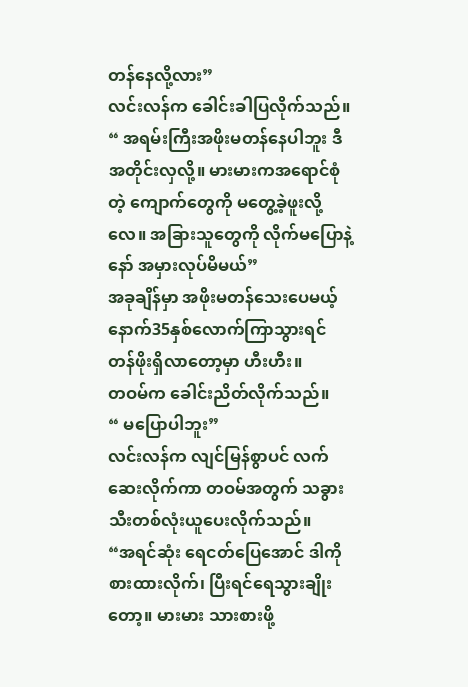တန်နေလို့လား”
လင်းလန်က ခေါင်းခါပြလိုက်သည်။
“ အရမ်းကြီးအဖိုးမတန်နေပါဘူး ဒီအတိုင်းလှလို့။ မားမားကအရောင်စုံတဲ့ ကျောက်တွေကို မတွေ့ခဲ့ဖူးလို့လေ။ အခြားသူတွေကို လိုက်မပြောနဲ့နော် အမှားလုပ်မိမယ်”
အခုချိန်မှာ အဖိုးမတန်သေးပေမယ့် နောက်35နှစ်လောက်ကြာသွားရင် တန်ဖိုးရှိလာတော့မှာ ဟီးဟီး။
တဝမ်က ခေါင်းညိတ်လိုက်သည်။
“ မပြောပါဘူး”
လင်းလန်က လျင်မြန်စွာပင် လက်ဆေးလိုက်ကာ တဝမ်အတွက် သခွားသီးတစ်လုံးယူပေးလိုက်သည်။
“အရင်ဆုံး ရေငတ်ပြေအောင် ဒါကိုစားထားလိုက်၊ ပြီးရင်ရေသွားချိုးတော့။ မားမား သားစားဖို့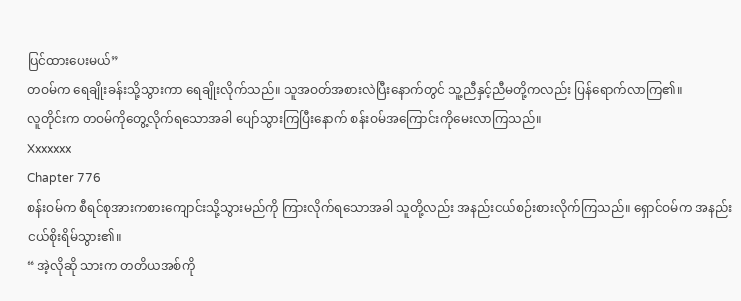ပြင်ထားပေးမယ်”
တဝမ်က ရေချိုးခန်းသို့သွားကာ ရေချိုးလိုက်သည်။ သူအဝတ်အစားလဲပြီးနောက်တွင် သူ့ညီနှင့်ညီမတို့ကလည်း ပြန်ရောက်လာကြ၏။
လူတိုင်းက တဝမ်ကိုတွေ့လိုက်ရသောအခါ ပျော်သွားကြပြီးနောက် စန်းဝမ်အကြောင်းကိုမေးလာကြသည်။
Xxxxxxx
Chapter 776
စန်းဝမ်က စီရင်စုအားကစားကျောင်းသို့သွားမည်ကို ကြားလိုက်ရသောအခါ သူတို့လည်း အနည်းငယ်စဉ်းစားလိုက်ကြသည်။ ရှောင်ဝမ်က အနည်းငယ်စိုးရိမ်သွား၏။
“ အဲ့လိုဆို သားက တတိယအစ်ကို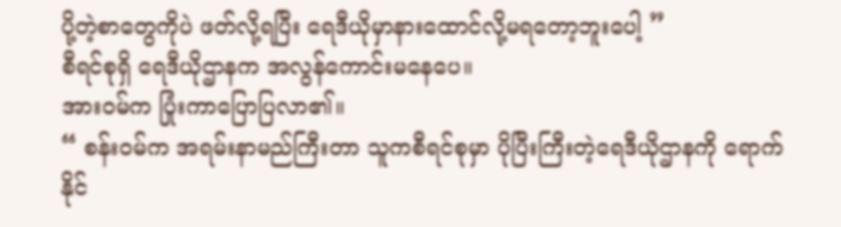ပို့တဲ့စာတွေကိုပဲ ဖတ်လို့ရပြီး ရေဒီယိုမှာနားထောင်လို့မရတော့ဘူးပေါ့ ”
စီရင်စုရှိ ရေဒီယိုဌာနက အလွန်ကောင်းမနေပေ။
အားဝမ်က ပြုံးကာပြောပြလာ၏။
“ စန်းဝမ်က အရမ်းနာမည်ကြီးတာ သူကစီရင်စုမှာ ပိုပြီးကြီးတဲ့ရေဒီယိုဌာနကို ရောက်နိုင်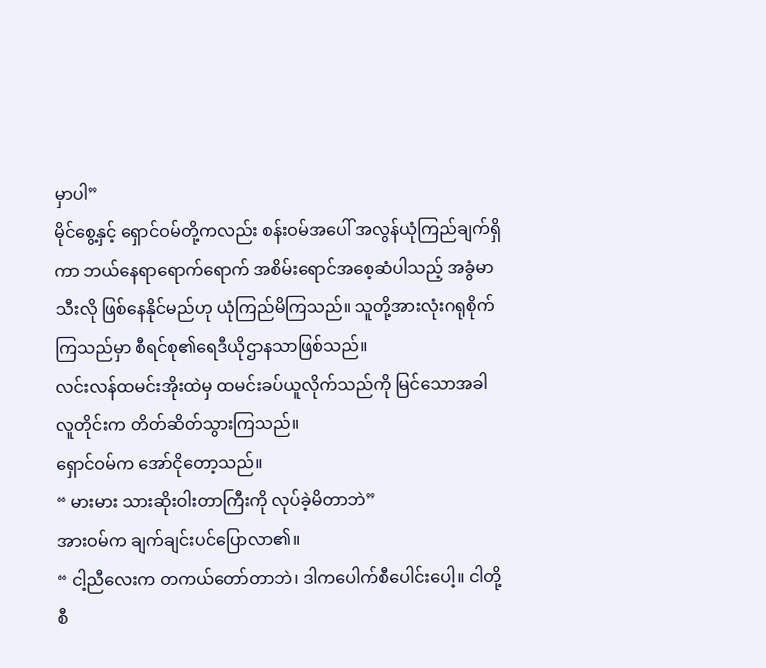မှာပါ”
မိုင်စွေ့နှင့် ရှောင်ဝမ်တို့ကလည်း စန်းဝမ်အပေါ် အလွန်ယုံကြည်ချက်ရှိကာ ဘယ်နေရာရောက်ရောက် အစိမ်းရောင်အစေ့ဆံပါသည့် အခွံမာသီးလို ဖြစ်နေနိုင်မည်ဟု ယုံကြည်မိကြသည်။ သူတို့အားလုံးဂရုစိုက်ကြသည်မှာ စီရင်စု၏ရေဒီယိုဌာနသာဖြစ်သည်။
လင်းလန်ထမင်းအိုးထဲမှ ထမင်းခပ်ယူလိုက်သည်ကို မြင်သောအခါ လူတိုင်းက တိတ်ဆိတ်သွားကြသည်။
ရှောင်ဝမ်က အော်ငိုတော့သည်။
“ မားမား သားဆိုးဝါးတာကြီးကို လုပ်ခဲ့မိတာဘဲ”
အားဝမ်က ချက်ချင်းပင်ပြောလာ၏။
“ ငါ့ညီလေးက တကယ်တော်တာဘဲ၊ ဒါကပေါက်စီပေါင်းပေါ့။ ငါတို့ စီ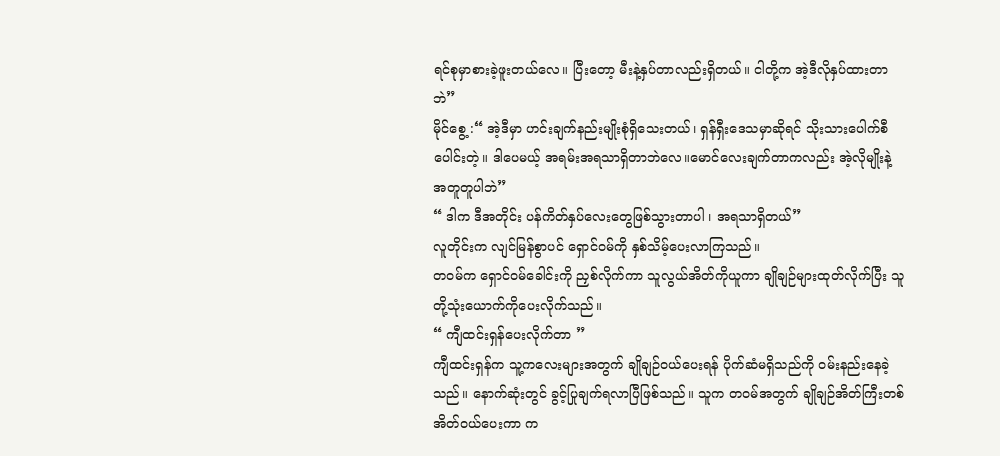ရင်စုမှာစားခဲ့ဖူးတယ်လေ။ ပြီးတော့ မီးနဲ့နှပ်တာလည်းရှိတယ်။ ငါတို့က အဲ့ဒီလိုနှပ်ထားတာဘဲ”
မိုင်စွေ့ :“ အဲ့ဒီမှာ ဟင်းချက်နည်းမျိုးစုံရှိသေးတယ်၊ ရှန်ရှီးဒေသမှာဆိုရင် သိုးသားပေါက်စီပေါင်းတဲ့။ ဒါပေမယ့် အရမ်းအရသာရှိတာဘဲလေ။မောင်လေးချက်တာကလည်း အဲ့လိုမျိုးနဲ့ အတူတူပါဘဲ”
“ ဒါက ဒီအတိုင်း ပန်ကိတ်နှပ်လေးတွေဖြစ်သွားတာပါ ၊ အရသာရှိတယ်”
လူတိုင်းက လျင်မြန်စွာပင် ရှောင်ဝမ်ကို နှစ်သိမ့်ပေးလာကြသည်။
တဝမ်က ရှောင်ဝမ်ခေါင်းကို ညှစ်လိုက်ကာ သူလွယ်အိတ်ကိုယူကာ ချိုချဉ်များထုတ်လိုက်ပြီး သူတို့သုံးယောက်ကိုပေးလိုက်သည်။
“ ကျီထင်းရှန်ပေးလိုက်တာ ”
ကျီထင်းရှန်က သူ့ကလေးများအတွက် ချိုချဉ်ဝယ်ပေးရန် ပိုက်ဆံမရှိသည်ကို ဝမ်းနည်းနေခဲ့သည်။ နောက်ဆုံးတွင် ခွင့်ပြုချက်ရလာပြီဖြစ်သည်။ သူက တဝမ်အတွက် ချိုချဉ်အိတ်ကြီးတစ်အိတ်ဝယ်ပေးကာ က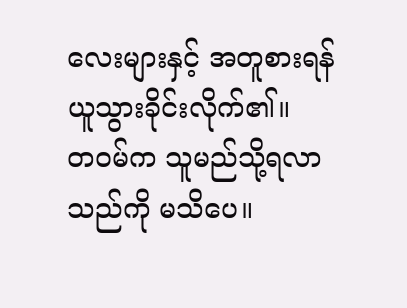လေးများနှင့် အတူစားရန်ယူသွားခိုင်းလိုက်၏။
တဝမ်က သူမည်သို့ရလာသည်ကို မသိပေ။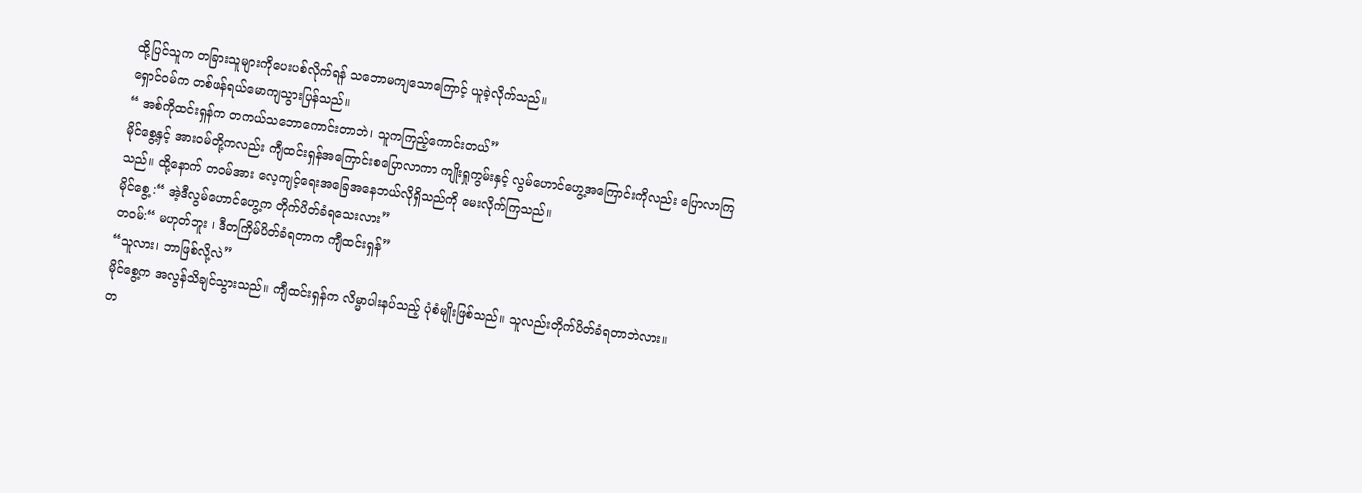ထို့ပြင်သူက တခြားသူများကိုပေးပစ်လိုက်ရန် သဘောမကျသောကြောင့် ယူခဲ့လိုက်သည်။
ရှောင်ဝမ်က တစ်ဖန်ရယ်မောကျသွားပြန်သည်။
“ အစ်ကိုထင်းရှန်က တကယ်သဘောကောင်းတာဘဲ၊ သူကကြည့်ကောင်းတယ်”
မိုင်စွေ့နှင့် အားဝမ်တို့ကလည်း ကျီထင်းရှန်အကြောင်းစပြောလာကာ ကျိုးရှုကွမ်းနှင့် လွမ်ဟောင်ဟွေ့အကြောင်းကိုလည်း ပြောလာကြသည်။ ထို့နောက် တဝမ်အား လေ့ကျင့်ရေးအခြေအနေဘယ်လိုရှိသည်ကို မေးလိုက်ကြသည်။
မိုင်စွေ့ :“ အဲ့ဒီလွမ်ဟောင်ဟွေ့က တိုက်ပိတ်ခံရသေးလား”
တဝမ်:“ မဟုတ်ဘူး ၊ ဒီတကြိမ်ပိတ်ခံရတာက ကျီထင်းရှန်”
“သူလား၊ ဘာဖြစ်လို့လဲ”
မိုင်စွေ့က အလွန်သိချင်သွားသည်။ ကျီထင်းရှန်က လိမ္မာပါးနပ်သည့် ပုံစံမျိုးဖြစ်သည်။ သူလည်းတိုက်ပိတ်ခံရတာဘဲလား။
တ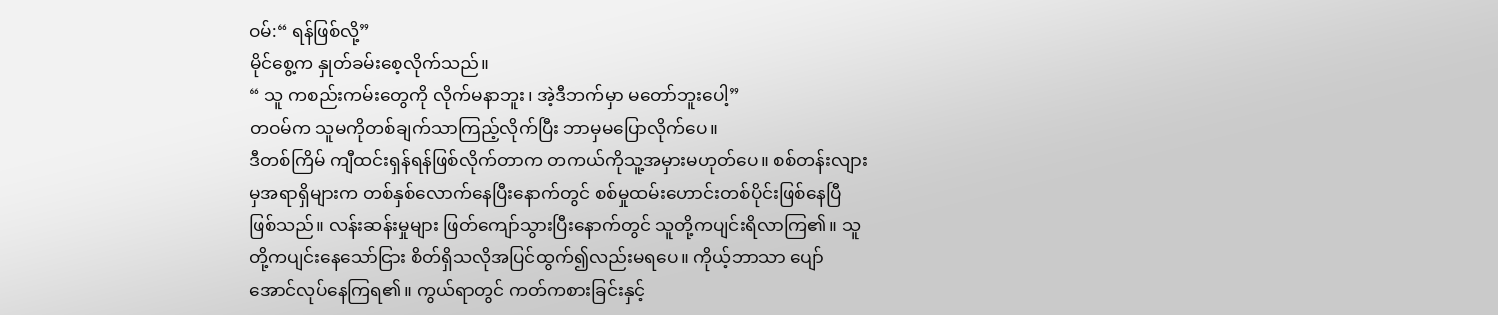ဝမ်:“ ရန်ဖြစ်လို့”
မိုင်စွေ့က နှုတ်ခမ်းစေ့လိုက်သည်။
“ သူ ကစည်းကမ်းတွေကို လိုက်မနာဘူး၊ အဲ့ဒီဘက်မှာ မတော်ဘူးပေါ့”
တဝမ်က သူမကိုတစ်ချက်သာကြည့်လိုက်ပြီး ဘာမှမပြောလိုက်ပေ။
ဒီတစ်ကြိမ် ကျီထင်းရှန်ရန်ဖြစ်လိုက်တာက တကယ်ကိုသူ့အမှားမဟုတ်ပေ။ စစ်တန်းလျားမှအရာရှိများက တစ်နှစ်လောက်နေပြီးနောက်တွင် စစ်မှုထမ်းဟောင်းတစ်ပိုင်းဖြစ်နေပြီဖြစ်သည်။ လန်းဆန်းမှုများ ဖြတ်ကျော်သွားပြီးနောက်တွင် သူတို့ကပျင်းရိလာကြ၏။ သူတို့ကပျင်းနေသော်ငြား စိတ်ရှိသလိုအပြင်ထွက်၍လည်းမရပေ။ ကိုယ့်ဘာသာ ပျော်အောင်လုပ်နေကြရ၏။ ကွယ်ရာတွင် ကတ်ကစားခြင်းနှင့်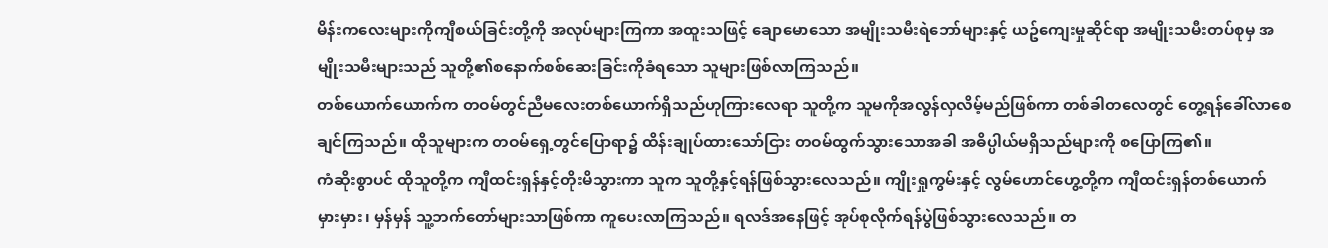မိန်းကလေးများကိုကျီစယ်ခြင်းတို့ကို အလုပ်များကြကာ အထူးသဖြင့် ချောမောသော အမျိုးသမီးရဲဘော်များနှင့် ယဥ်ကျေးမှုဆိုင်ရာ အမျိုးသမီးတပ်စုမှ အမျိုးသမီးများသည် သူတို့၏စနောက်စစ်ဆေးခြင်းကိုခံရသော သူများဖြစ်လာကြသည်။
တစ်ယောက်ယောက်က တဝမ်တွင်ညီမလေးတစ်ယောက်ရှိသည်ဟုကြားလေရာ သူတို့က သူမကိုအလွန်လှလိမ့်မည်ဖြစ်ကာ တစ်ခါတလေတွင် တွေ့ရန်ခေါ်လာစေချင်ကြသည်။ ထိုသူများက တဝမ်ရှေ့တွင်ပြောရာ၌ ထိန်းချုပ်ထားသော်ငြား တဝမ်ထွက်သွားသောအခါ အဓိပ္ပါယ်မရှိသည်များကို စပြောကြ၏။
ကံဆိုးစွာပင် ထိုသူတို့က ကျီထင်းရှန်နှင့်တိုးမိသွားကာ သူက သူတို့နှင့်ရန်ဖြစ်သွားလေသည်။ ကျိုးရှုကွမ်းနှင့် လွမ်ဟောင်ဟွေ့တို့က ကျီထင်းရှန်တစ်ယောက် မှားမှား၊ မှန်မှန် သူ့ဘက်တော်များသာဖြစ်ကာ ကူပေးလာကြသည်။ ရလဒ်အနေဖြင့် အုပ်စုလိုက်ရန်ပွဲဖြစ်သွားလေသည်။ တ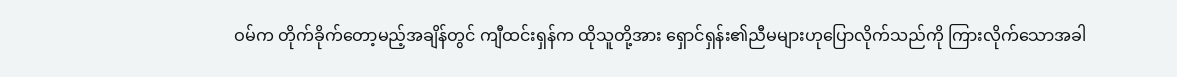ဝမ်က တိုက်ခိုက်တော့မည့်အချိန်တွင် ကျီထင်းရှန်က ထိုသူတို့အား ရှောင်ရှန်း၏ညီမများဟုပြောလိုက်သည်ကို ကြားလိုက်သောအခါ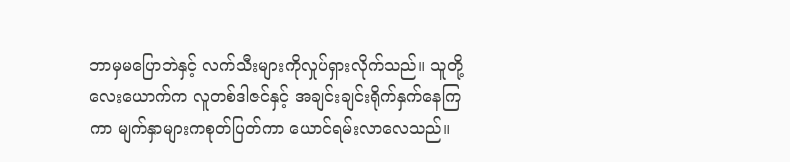ဘာမှမပြောဘဲနှင့် လက်သီးများကိုလှုပ်ရှားလိုက်သည်။ သူတို့လေးယောက်က လူတစ်ဒါဇင်နှင့် အချင်းချင်းရိုက်နှက်နေကြကာ မျက်နှာများကစုတ်ပြတ်ကာ ယောင်ရမ်းလာလေသည်။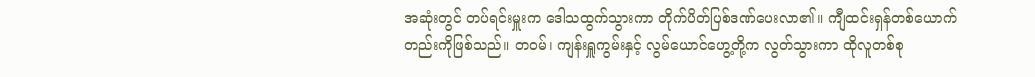အဆုံးတွင် တပ်ရင်းမှူးက ဒေါသထွက်သွားကာ တိုက်ပိတ်ပြစ်ဒဏ်ပေးလာ၏။ ကျီထင်းရှန်တစ်ယောက်တည်းကိုဖြစ်သည်။ တဝမ်၊ ကျန်းရှူကွမ်းနှင့် လွမ်ယောင်ဟွေ့တို့က လွတ်သွားကာ ထိုလူတစ်စု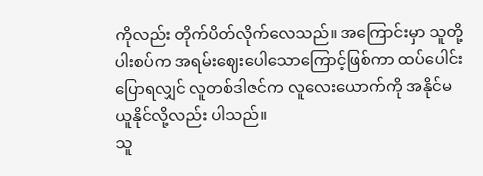ကိုလည်း တိုက်ပိတ်လိုက်လေသည်။ အကြောင်းမှာ သူတို့ပါးစပ်က အရမ်းဈေးပေါသောကြောင့်ဖြစ်ကာ ထပ်ပေါင်းပြောရလျှင် လူတစ်ဒါဇင်က လူလေးယောက်ကို အနိုင်မယူနိုင်လို့လည်း ပါသည်။
သူ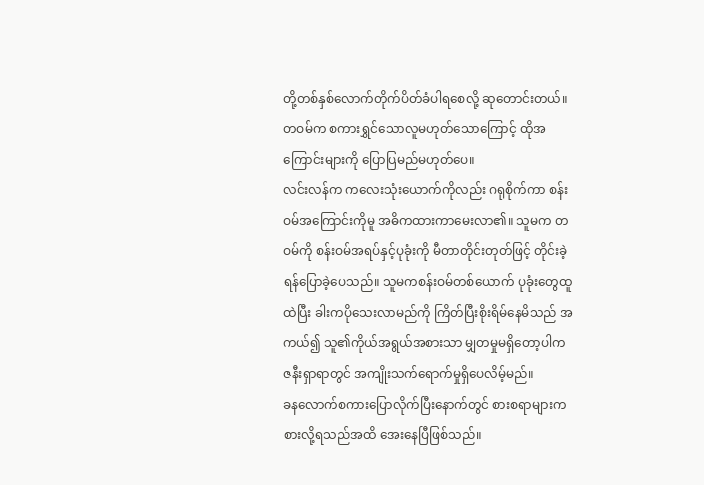တို့တစ်နှစ်လောက်တိုက်ပိတ်ခံပါရစေလို့ ဆုတောင်းတယ်။
တဝမ်က စကားရွှင်သောလူမဟုတ်သောကြောင့် ထိုအကြောင်းများကို ပြောပြမည်မဟုတ်ပေ။
လင်းလန်က ကလေးသုံးယောက်ကိုလည်း ဂရုစိုက်ကာ စန်းဝမ်အကြောင်းကိုမူ အဓိကထားကာမေးလာ၏။ သူမက တဝမ်ကို စန်းဝမ်အရပ်နှင့်ပုခုံးကို မီတာတိုင်းတုတ်ဖြင့် တိုင်းခဲ့ရန်ပြောခဲ့ပေသည်။ သူမကစန်းဝမ်တစ်ယောက် ပုခုံးတွေထူထဲပြီး ခါးကပိုသေးလာမည်ကို ကြိတ်ပြီးစိုးရိမ်နေမိသည် အကယ်၍ သူ၏ကိုယ်အရွယ်အစားသာ မျှတမှုမရှိတော့ပါက ဇနီးရှာရာတွင် အကျိုးသက်ရောက်မှုရှိပေလိမ့်မည်။
ခနလောက်စကားပြောလိုက်ပြီးနောက်တွင် စားစရာများက စားလို့ရသည်အထိ အေးနေပြီဖြစ်သည်။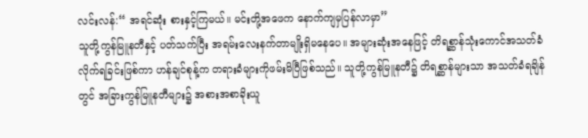လင်းလန်:“ အရင်ဆုံး စားနှင့်ကြမယ်။ မင်းတို့အဖေက နောက်ကျမှပြန်လာမှာ”
သူတို့ကွန်မြူနတီနှင့် ပတ်သက်ပြီး အရမ်းလေးနက်တာမျိုးရှိမနေပေ။ အများဆုံးအနေဖြင့် တိရစ္ဆာန်သုံးကောင်အသတ်ခံလိုက်ရခြင်းဖြစ်ကာ ဟန်ချင်စုန့်က တရားခံများကိုဖမ်းမိပြီဖြစ်သည်။ သူတို့ကွန်မြူနတီ၌ တိရစ္ဆာန်များသာ အသတ်ခံရချိန်တွင် အခြားကွန်မြူနတီများ၌ အစားအစာခိုးယူ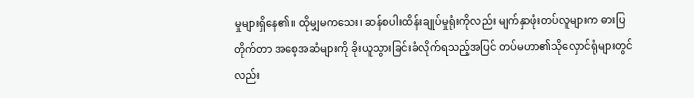မှုများရှိနေ၏။ ထိုမျှမကသေး၊ ဆန်စပါးထိန်းချုပ်မှုရုံးကိုလည်း မျက်နှာဖုံးတပ်လူများက ဓားပြတိုက်တာ အစေ့အဆံများကို ခိုးယူသွားခြင်းခံလိုက်ရသည့်အပြင် တပ်မဟာ၏သိုလှောင်ရုံများတွင်လည်း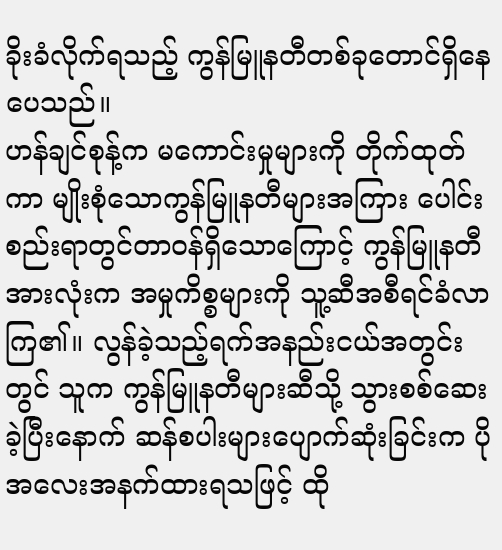ခိုးခံလိုက်ရသည့် ကွန်မြူနတီတစ်ခုတောင်ရှိနေပေသည်။
ဟန်ချင်စုန့်က မကောင်းမှုများကို တိုက်ထုတ်ကာ မျိုးစုံသောကွန်မြူနတီများအကြား ပေါင်းစည်းရာတွင်တာဝန်ရှိသောကြောင့် ကွန်မြူနတီအားလုံးက အမှုကိစ္စများကို သူ့ဆီအစီရင်ခံလာကြ၏။ လွန်ခဲ့သည့်ရက်အနည်းငယ်အတွင်းတွင် သူက ကွန်မြူနတီများဆီသို့ သွားစစ်ဆေးခဲ့ပြီးနောက် ဆန်စပါးများပျောက်ဆုံးခြင်းက ပိုအလေးအနက်ထားရသဖြင့် ထို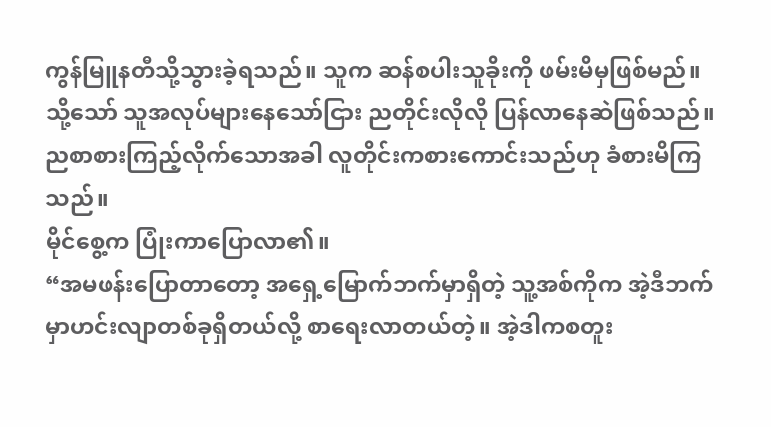ကွန်မြူနတီသို့သွားခဲ့ရသည်။ သူက ဆန်စပါးသူခိုးကို ဖမ်းမိမှဖြစ်မည်။
သို့သော် သူအလုပ်များနေသော်ငြား ညတိုင်းလိုလို ပြန်လာနေဆဲဖြစ်သည်။
ညစာစားကြည့်လိုက်သောအခါ လူတိုင်းကစားကောင်းသည်ဟု ခံစားမိကြသည်။
မိုင်စွေ့က ပြုံးကာပြောလာ၏။
“အမဖန်းပြောတာတော့ အရှေ့မြောက်ဘက်မှာရှိတဲ့ သူ့အစ်ကိုက အဲ့ဒီဘက်မှာဟင်းလျာတစ်ခုရှိတယ်လို့ စာရေးလာတယ်တဲ့။ အဲ့ဒါကစတူး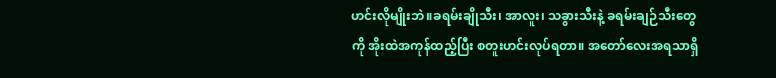ဟင်းလိုမျိုးဘဲ။ခရမ်းချိုသီး၊ အာလူး၊ သခွားသီးနဲ့ ခရမ်းချဉ်သီးတွေကို အိုးထဲအကုန်ထည့်ပြီး စတူးဟင်းလုပ်ရတာ။ အတော်လေးအရသာရှိ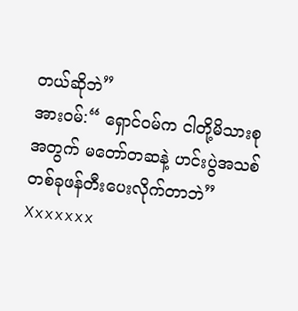တယ်ဆိုဘဲ”
အားဝမ်:“ ရှောင်ဝမ်က ငါတို့မိသားစုအတွက် မတော်တဆနဲ့ ဟင်းပွဲအသစ်တစ်ခုဖန်တီးပေးလိုက်တာဘဲ”
Xxxxxxx